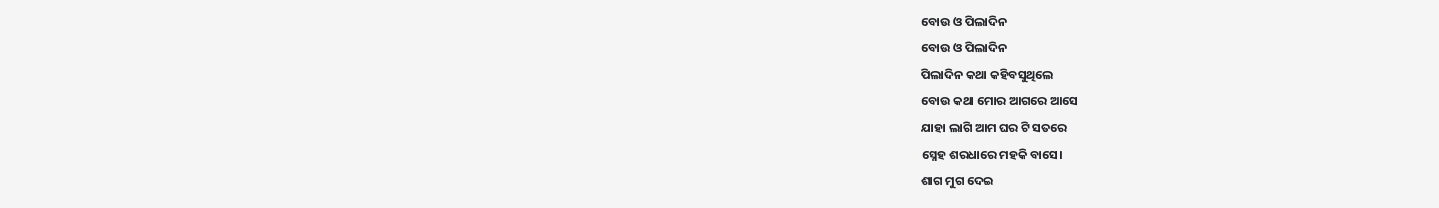ବୋଉ ଓ ପିଲାଦିନ
ବୋଉ ଓ ପିଲାଦିନ
ପିଲାଦିନ କଥା କହିବସୁଥିଲେ
ବୋଉ କଥା ମୋର ଆଗରେ ଆସେ
ଯାହା ଲାଗି ଆମ ଘର ଟି ସତରେ
ସ୍ନେହ ଶରଧାରେ ମହକି ବାସେ।
ଶାଗ ମୁଗ ଦେଇ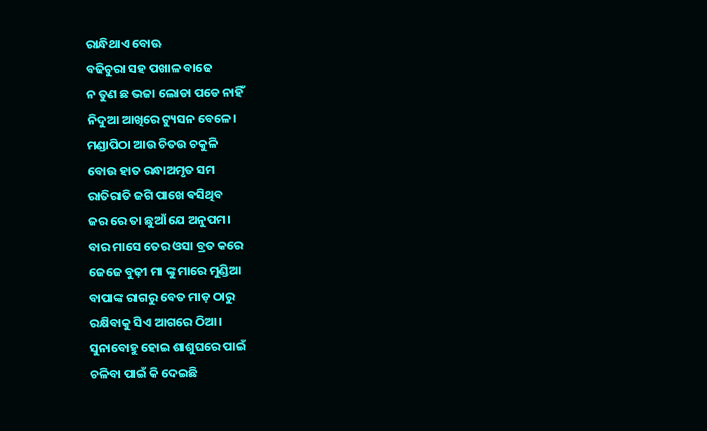ରାନ୍ଧିଥାଏ ବୋଊ
ବଢିଚୁରା ସହ ପଖାଳ ବାଢେ
ନ ତୁଣ ଛ ଭଜା ଲୋଡା ପଡେ ନାହିଁ
ନିଦୁଆ ଆଖିରେ ଟ୍ୟୁସନ ବେଳେ।
ମଣ୍ଡାପିଠା ଆଉ ଚିତଉ ଚକୁଳି
ବୋଉ ହାତ ରନ୍ଧାଅମୃତ ସମ
ରାତିରାତି ଜଗି ପାଖେ ଵସିଥିବ
ଜର ରେ ତା ଛୁଆଁ ଯେ ଅନୁପମ।
ବାର ମାସେ ତେର ଓସା ବ୍ରତ କରେ
ଜେଜେ ବୁଢ଼ୀ ମା ଙ୍କୁ ମାରେ ମୁଣ୍ଡିଆ
ବାପାଙ୍କ ରାଗରୁ ବେତ ମାଡ଼ ଠାରୁ
ରକ୍ଷିବାକୁ ସିଏ ଆଗରେ ଠିଆ।
ସୁନାବୋହୁ ହୋଇ ଶାଶୁଘରେ ପାଇଁ
ଚଳିବା ପାଇଁ କି ଦେଇଛି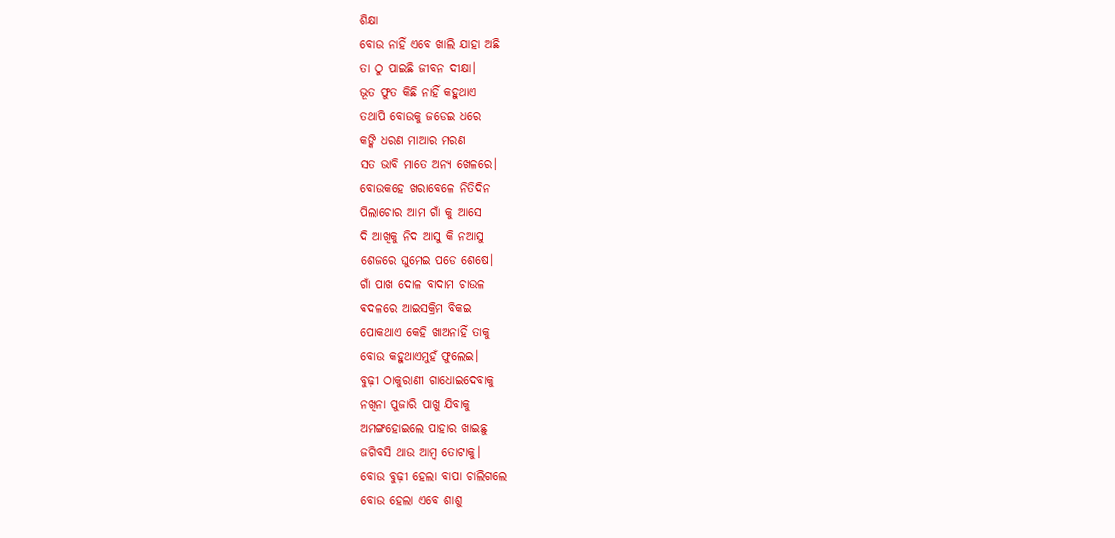ଶିକ୍ଷା
ବୋଉ ନାହିଁ ଏବେ ଖାଲି ଯାହା ଅଛି
ତା ଠୁ ପାଇଛି ଜୀବନ ଦୀକ୍ଷା।
ଭୂତ ଫୁତ କିଛି ନାହିଁ କହୁଥାଏ
ତଥାପି ବୋଉକୁ ଜଡେଇ ଧରେ
କଙ୍କି ଧରଣ ମାଆର ମରଣ
ସତ ଭାବି ମାତେ ଅନ୍ୟ ଖେଳରେ।
ବୋଉକହେ ଖରାବେଳେ ନିତିଦିନ
ପିଲାଚୋର ଆମ ଗାଁ କୁ ଆସେ
ଦି ଆଖିକୁ ନିଦ ଆସୁ କି ନଆସୁ
ଶେଜରେ ଘୁମେଇ ପଡେ ଶେଷେ।
ଗାଁ ପାଖ ଦୋଳ ବାଦାମ ଚାଉଳ
ଵଦଳରେ ଆଇସକ୍ରିମ ବିକଇ
ପୋକଥାଏ କେହି ଖାଅନାହିଁ ତାକୁ
ବୋଉ କହୁଥାଏମୁହଁ ଫୁଲେଇ।
ବୁଢ଼ୀ ଠାକୁରାଣୀ ଗାଧୋଇଦେବାକୁ
ନଖିନା ପୁଜାରି ପାଖୁ ଯିବାକୁ
ଅମଙ୍ଗହୋଇଲେ ପାହାର ଖାଇଛୁ
ଜଗିବସି ଥାଉ ଆମ୍ବ ତୋଟାକୁ।
ବୋଉ ବୁଢ଼ୀ ହେଲା ବାପା ଚାଲିଗଲେ
ବୋଉ ହେଲା ଏବେ ଶାଶୁ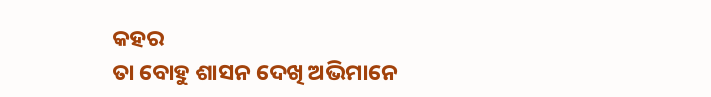କହର
ତା ବୋହୁ ଶାସନ ଦେଖି ଅଭିମାନେ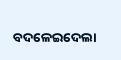ବଦଳେଇଦେଲା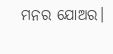ମନର ଯୋଅର।